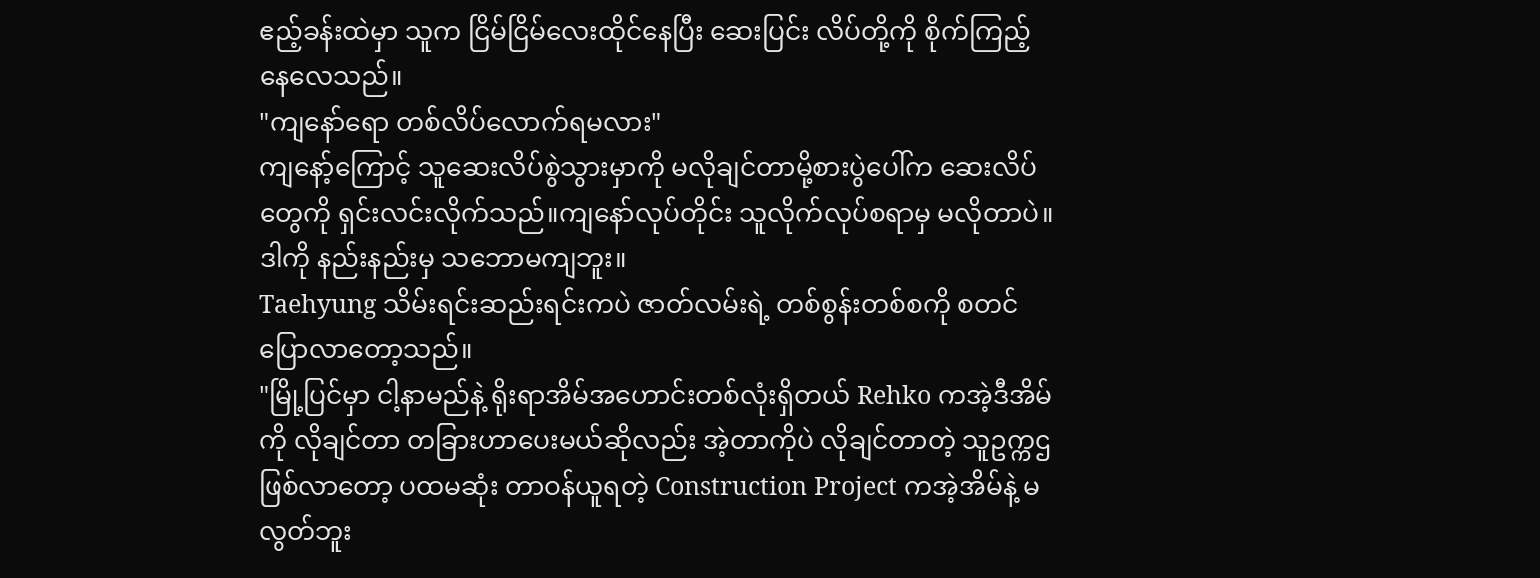ဧည့်ခန်းထဲမှာ သူက ငြိမ်ငြိမ်လေးထိုင်နေပြီး ဆေးပြင်း လိပ်တို့ကို စိုက်ကြည့်နေလေသည်။
"ကျနော်ရော တစ်လိပ်လောက်ရမလား"
ကျနော့်ကြောင့် သူဆေးလိပ်စွဲသွားမှာကို မလိုချင်တာမို့စားပွဲပေါ်က ဆေးလိပ်တွေကို ရှင်းလင်းလိုက်သည်။ကျနော်လုပ်တိုင်း သူလိုက်လုပ်စရာမှ မလိုတာပဲ။ ဒါကို နည်းနည်းမှ သဘောမကျဘူး။
Taehyung သိမ်းရင်းဆည်းရင်းကပဲ ဇာတ်လမ်းရဲ့ တစ်စွန်းတစ်စကို စတင်ပြောလာတော့သည်။
"မြို့ပြင်မှာ ငါ့နာမည်နဲ့ ရိုးရာအိမ်အဟောင်းတစ်လုံးရှိတယ် Rehko ကအဲ့ဒီအိမ်ကို လိုချင်တာ တခြားဟာပေးမယ်ဆိုလည်း အဲ့တာကိုပဲ လိုချင်တာတဲ့ သူဥက္ကဌဖြစ်လာတော့ ပထမဆုံး တာဝန်ယူရတဲ့ Construction Project ကအဲ့အိမ်နဲ့ မလွတ်ဘူး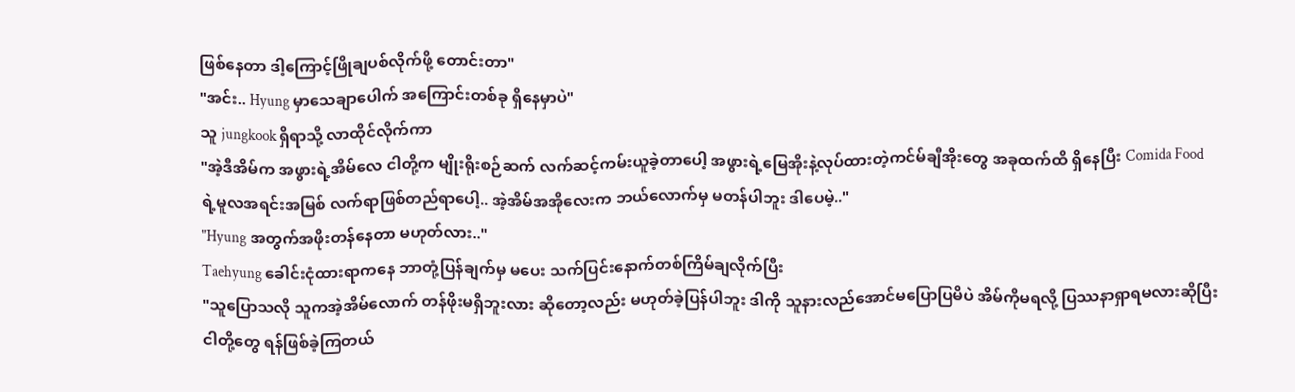ဖြစ်နေတာ ဒါ့ကြောင့်ဖြိုချပစ်လိုက်ဖို့ တောင်းတာ"
"အင်း.. Hyung မှာသေချာပေါက် အကြောင်းတစ်ခု ရှိနေမှာပဲ"
သူ jungkook ရှိရာသို့ လာထိုင်လိုက်ကာ
"အဲ့ဒီအိမ်က အဖွားရဲ့အိမ်လေ ငါတို့က မျိုးရိုးစဉ်ဆက် လက်ဆင့်ကမ်းယူခဲ့တာပေါ့ အဖွားရဲ့မြေအိုးနဲ့လုပ်ထားတဲ့ကင်မ်ချီအိုးတွေ အခုထက်ထိ ရှိနေပြီး Comida Food ရဲ့မူလအရင်းအမြစ် လက်ရာဖြစ်တည်ရာပေါ့.. အဲ့အိမ်အအိုလေးက ဘယ်လောက်မှ မတန်ပါဘူး ဒါပေမဲ့.."
"Hyung အတွက်အဖိုးတန်နေတာ မဟုတ်လား.."
Taehyung ခေါင်းငုံထားရာကနေ ဘာတုံ့ပြန်ချက်မှ မပေး သက်ပြင်းနောက်တစ်ကြိမ်ချလိုက်ပြီး
"သူပြောသလို သူကအဲ့အိမ်လောက် တန်ဖိုးမရှိဘူးလား ဆိုတော့လည်း မဟုတ်ခဲ့ပြန်ပါဘူး ဒါကို သူနားလည်အောင်မပြောပြမိပဲ အိမ်ကိုမရလို့ ပြဿနာရှာရမလားဆိုပြီး ငါတို့တွေ ရန်ဖြစ်ခဲ့ကြတယ်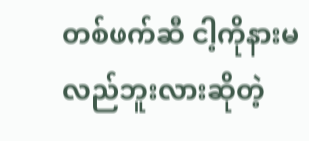တစ်ဖက်ဆီ ငါ့ကိုနားမလည်ဘူးလားဆိုတဲ့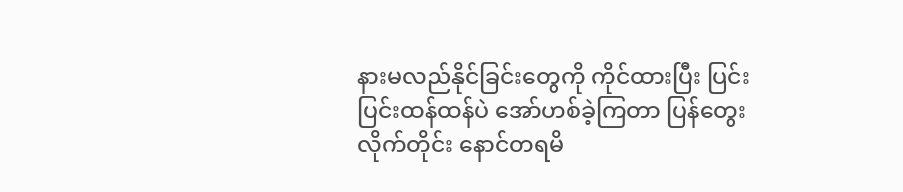နားမလည်နိုင်ခြင်းတွေကို ကိုင်ထားပြီး ပြင်းပြင်းထန်ထန်ပဲ အော်ဟစ်ခဲ့ကြတာ ပြန်တွေးလိုက်တိုင်း နောင်တရမိ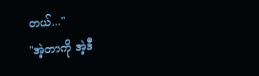တယ်..."
"အဲ့တာကို အဲ့ဒီ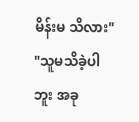မိန်းမ သိလား"
"သူမသိခဲ့ပါဘူး အခု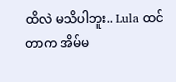ထိလဲ မသိပါဘူး.. Lula ထင်တာက အိမ်မ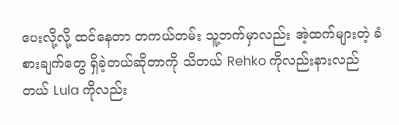ပေးလို့လို့ ထင်နေတာ တကယ်တမ်း သူ့ဘက်မှာလည်း အဲ့ထက်များတဲ့ ခံစားချက်တွေ ရှိခဲ့တယ်ဆိုတာကို သိတယ် Rehko ကိုလည်းနားလည်တယ် Lula ကိုလည်း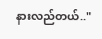နားလည်တယ်.."